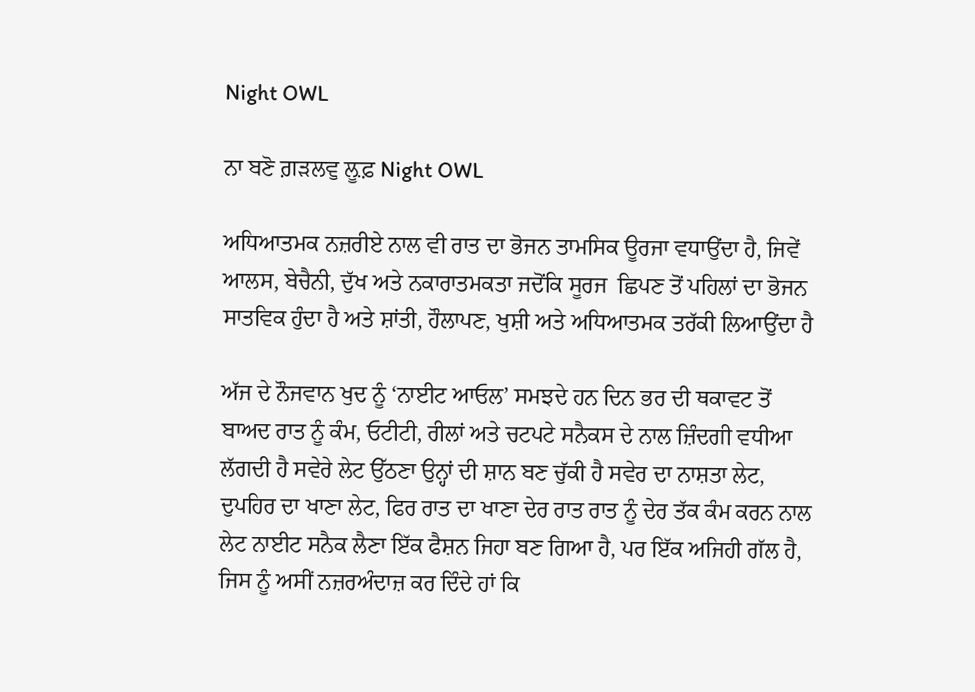Night OWL

ਨਾ ਬਣੋ ਗ਼ੜਲਵੁ ਲ਼ੂਫ਼ Night OWL

ਅਧਿਆਤਮਕ ਨਜ਼ਰੀਏ ਨਾਲ ਵੀ ਰਾਤ ਦਾ ਭੋਜਨ ਤਾਮਸਿਕ ਊਰਜਾ ਵਧਾਉਂਦਾ ਹੈ, ਜਿਵੇਂ ਆਲਸ, ਬੇਚੈਨੀ, ਦੁੱਖ ਅਤੇ ਨਕਾਰਾਤਮਕਤਾ ਜਦੋਂਕਿ ਸੂਰਜ  ਛਿਪਣ ਤੋਂ ਪਹਿਲਾਂ ਦਾ ਭੋਜਨ ਸਾਤਵਿਕ ਹੁੰਦਾ ਹੈ ਅਤੇ ਸ਼ਾਂਤੀ, ਹੌਲਾਪਣ, ਖੁਸ਼ੀ ਅਤੇ ਅਧਿਆਤਮਕ ਤਰੱਕੀ ਲਿਆਉਂਦਾ ਹੈ

ਅੱਜ ਦੇ ਨੌਜਵਾਨ ਖੁਦ ਨੂੰ ‘ਨਾਈਟ ਆਓਲ’ ਸਮਝਦੇ ਹਨ ਦਿਨ ਭਰ ਦੀ ਥਕਾਵਟ ਤੋਂ ਬਾਅਦ ਰਾਤ ਨੂੰ ਕੰਮ, ਓਟੀਟੀ, ਰੀਲਾਂ ਅਤੇ ਚਟਪਟੇ ਸਨੈਕਸ ਦੇ ਨਾਲ ਜ਼ਿੰਦਗੀ ਵਧੀਆ ਲੱਗਦੀ ਹੈ ਸਵੇਰੇ ਲੇਟ ਉੱਠਣਾ ਉਨ੍ਹਾਂ ਦੀ ਸ਼ਾਨ ਬਣ ਚੁੱਕੀ ਹੈ ਸਵੇਰ ਦਾ ਨਾਸ਼ਤਾ ਲੇਟ, ਦੁਪਹਿਰ ਦਾ ਖਾਣਾ ਲੇਟ, ਫਿਰ ਰਾਤ ਦਾ ਖਾਣਾ ਦੇਰ ਰਾਤ ਰਾਤ ਨੂੰ ਦੇਰ ਤੱਕ ਕੰਮ ਕਰਨ ਨਾਲ ਲੇਟ ਨਾਈਟ ਸਨੈਕ ਲੈਣਾ ਇੱਕ ਫੈਸ਼ਨ ਜਿਹਾ ਬਣ ਗਿਆ ਹੈ, ਪਰ ਇੱਕ ਅਜਿਹੀ ਗੱਲ ਹੈ, ਜਿਸ ਨੂੰ ਅਸੀਂ ਨਜ਼ਰਅੰਦਾਜ਼ ਕਰ ਦਿੰਦੇ ਹਾਂ ਕਿ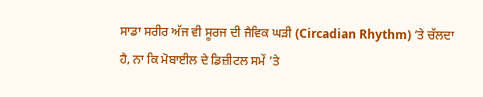ਸਾਡਾ ਸਰੀਰ ਅੱਜ ਵੀ ਸੂਰਜ ਦੀ ਜੈਵਿਕ ਘੜੀ (Circadian Rhythm) ’ਤੇ ਚੱਲਦਾ ਹੈ, ਨਾ ਕਿ ਮੋਬਾਈਲ ਦੇ ਡਿਜ਼ੀਟਲ ਸਮੇਂ ’ਤੇ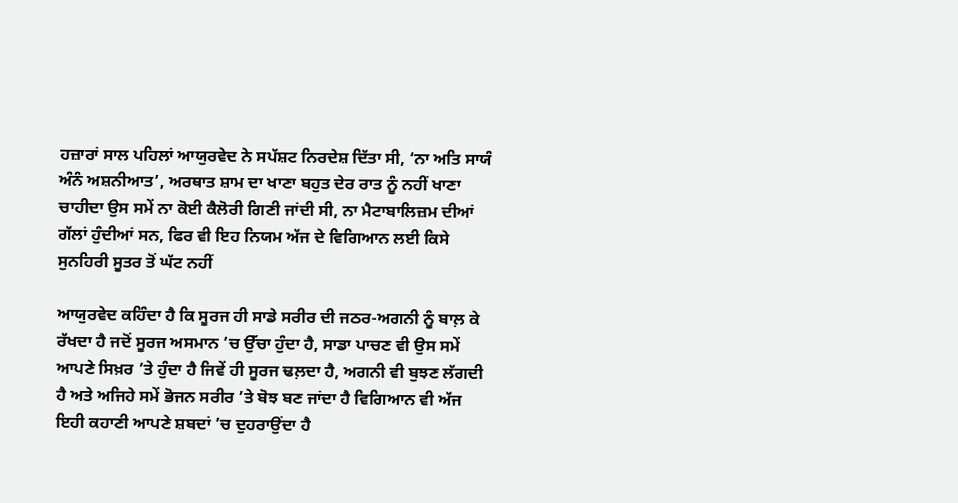ਹਜ਼ਾਰਾਂ ਸਾਲ ਪਹਿਲਾਂ ਆਯੁਰਵੇਦ ਨੇ ਸਪੱਸ਼ਟ ਨਿਰਦੇਸ਼ ਦਿੱਤਾ ਸੀ, ‘ਨਾ ਅਤਿ ਸਾਯੰ ਅੰਨੰ ਅਸ਼ਨੀਆਤ’, ਅਰਥਾਤ ਸ਼ਾਮ ਦਾ ਖਾਣਾ ਬਹੁਤ ਦੇਰ ਰਾਤ ਨੂੰ ਨਹੀਂ ਖਾਣਾ ਚਾਹੀਦਾ ਉਸ ਸਮੇਂ ਨਾ ਕੋਈ ਕੈਲੋਰੀ ਗਿਣੀ ਜਾਂਦੀ ਸੀ, ਨਾ ਮੈਟਾਬਾਲਿਜ਼ਮ ਦੀਆਂ ਗੱਲਾਂ ਹੁੰਦੀਆਂ ਸਨ, ਫਿਰ ਵੀ ਇਹ ਨਿਯਮ ਅੱਜ ਦੇ ਵਿਗਿਆਨ ਲਈ ਕਿਸੇ ਸੁਨਹਿਰੀ ਸੂਤਰ ਤੋਂ ਘੱਟ ਨਹੀਂ

ਆਯੁਰਵੇਦ ਕਹਿੰਦਾ ਹੈ ਕਿ ਸੂਰਜ ਹੀ ਸਾਡੇ ਸਰੀਰ ਦੀ ਜਠਰ-ਅਗਨੀ ਨੂੰ ਬਾਲ਼ ਕੇ ਰੱਖਦਾ ਹੈ ਜਦੋਂ ਸੂਰਜ ਅਸਮਾਨ ’ਚ ਉੱਚਾ ਹੁੰਦਾ ਹੈ, ਸਾਡਾ ਪਾਚਣ ਵੀ ਉਸ ਸਮੇਂ ਆਪਣੇ ਸਿਖ਼ਰ ’ਤੇ ਹੁੰਦਾ ਹੈ ਜਿਵੇਂ ਹੀ ਸੂਰਜ ਢਲ਼ਦਾ ਹੈ, ਅਗਨੀ ਵੀ ਬੁਝਣ ਲੱਗਦੀ ਹੈ ਅਤੇ ਅਜਿਹੇ ਸਮੇਂ ਭੋਜਨ ਸਰੀਰ ’ਤੇ ਬੋਝ ਬਣ ਜਾਂਦਾ ਹੈ ਵਿਗਿਆਨ ਵੀ ਅੱਜ ਇਹੀ ਕਹਾਣੀ ਆਪਣੇ ਸ਼ਬਦਾਂ ’ਚ ਦੁਹਰਾਉਂਦਾ ਹੈ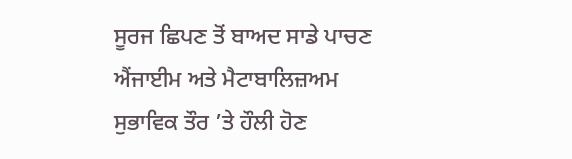ਸੂਰਜ ਛਿਪਣ ਤੋਂ ਬਾਅਦ ਸਾਡੇ ਪਾਚਣ ਐਂਜਾਈਮ ਅਤੇ ਮੈਟਾਬਾਲਿਜ਼ਅਮ ਸੁਭਾਵਿਕ ਤੌਰ ’ਤੇ ਹੌਲੀ ਹੋਣ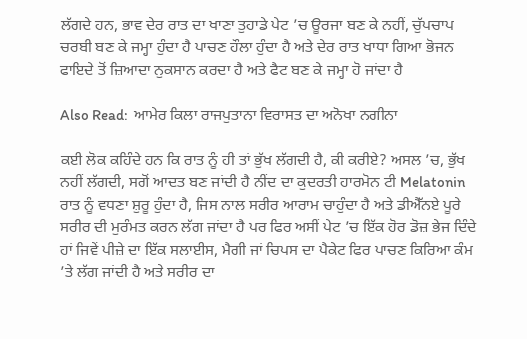ਲੱਗਦੇ ਹਨ, ਭਾਵ ਦੇਰ ਰਾਤ ਦਾ ਖਾਣਾ ਤੁਹਾਡੇ ਪੇਟ ’ਚ ਊਰਜਾ ਬਣ ਕੇ ਨਹੀਂ, ਚੁੱਪਚਾਪ ਚਰਬੀ ਬਣ ਕੇ ਜਮ੍ਹਾ ਹੁੰਦਾ ਹੈ ਪਾਚਣ ਹੌਲਾ ਹੁੰਦਾ ਹੈ ਅਤੇ ਦੇਰ ਰਾਤ ਖਾਧਾ ਗਿਆ ਭੋਜਨ ਫਾਇਦੇ ਤੋਂ ਜ਼ਿਆਦਾ ਨੁਕਸਾਨ ਕਰਦਾ ਹੈ ਅਤੇ ਫੈਟ ਬਣ ਕੇ ਜਮ੍ਹਾ ਹੋ ਜਾਂਦਾ ਹੈ

Also Read:  ਆਮੇਰ ਕਿਲਾ ਰਾਜਪੁਤਾਨਾ ਵਿਰਾਸਤ ਦਾ ਅਨੋਖਾ ਨਗੀਨਾ

ਕਈ ਲੋਕ ਕਹਿੰਦੇ ਹਨ ਕਿ ਰਾਤ ਨੂੰ ਹੀ ਤਾਂ ਭੁੱਖ ਲੱਗਦੀ ਹੈ, ਕੀ ਕਰੀਏ? ਅਸਲ ’ਚ, ਭੁੱਖ ਨਹੀਂ ਲੱਗਦੀ, ਸਗੋਂ ਆਦਤ ਬਣ ਜਾਂਦੀ ਹੈ ਨੀਂਦ ਦਾ ਕੁਦਰਤੀ ਹਾਰਮੋਨ ਟੀ Melatonin ਰਾਤ ਨੂੰ ਵਧਣਾ ਸ਼ੁਰੂ ਹੁੰਦਾ ਹੈ, ਜਿਸ ਨਾਲ ਸਰੀਰ ਆਰਾਮ ਚਾਹੁੰਦਾ ਹੈ ਅਤੇ ਡੀਐੱਨਏ ਪੂਰੇ ਸਰੀਰ ਦੀ ਮੁਰੰਮਤ ਕਰਨ ਲੱਗ ਜਾਂਦਾ ਹੈ ਪਰ ਫਿਰ ਅਸੀਂ ਪੇਟ ’ਚ ਇੱਕ ਹੋਰ ਡੋਜ਼ ਭੇਜ ਦਿੰਦੇ ਹਾਂ ਜਿਵੇਂ ਪੀਜ਼ੇ ਦਾ ਇੱਕ ਸਲਾਈਸ, ਮੈਗੀ ਜਾਂ ਚਿਪਸ ਦਾ ਪੈਕੇਟ ਫਿਰ ਪਾਚਣ ਕਿਰਿਆ ਕੰਮ ’ਤੇ ਲੱਗ ਜਾਂਦੀ ਹੈ ਅਤੇ ਸਰੀਰ ਦਾ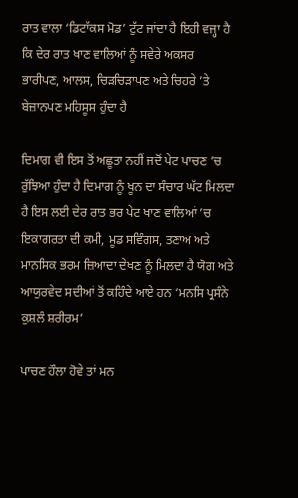ਰਾਤ ਵਾਲਾ ‘ਡਿਟਾੱਕਸ ਮੋਡ’ ਟੁੱਟ ਜਾਂਦਾ ਹੈ ਇਹੀ ਵਜ੍ਹਾ ਹੈ ਕਿ ਦੇਰ ਰਾਤ ਖਾਣ ਵਾਲਿਆਂ ਨੂੰ ਸਵੇਰੇ ਅਕਸਰ ਭਾਰੀਪਣ, ਆਲਸ, ਚਿੜਚਿੜਾਪਣ ਅਤੇ ਚਿਹਰੇ ’ਤੇ ਬੇਜ਼ਾਨਪਣ ਮਹਿਸੂਸ ਹੁੰਦਾ ਹੈ

ਦਿਮਾਗ ਵੀ ਇਸ ਤੋਂ ਅਛੂਤਾ ਨਹੀਂ ਜਦੋਂ ਪੇਟ ਪਾਚਣ ’ਚ ਰੁੱਝਿਆ ਹੁੰਦਾ ਹੈ ਦਿਮਾਗ ਨੂੰ ਖੂਨ ਦਾ ਸੰਚਾਰ ਘੱਟ ਮਿਲਦਾ ਹੈ ਇਸ ਲਈ ਦੇਰ ਰਾਤ ਭਰ ਪੇਟ ਖਾਣ ਵਾਲਿਆਂ ’ਚ ਇਕਾਗਰਤਾ ਦੀ ਕਮੀ, ਮੂਡ ਸਵਿੰਗਸ, ਤਣਾਅ ਅਤੇ ਮਾਨਸਿਕ ਭਰਮ ਜ਼ਿਆਦਾ ਦੇਖਣ ਨੂੰ ਮਿਲਦਾ ਹੈ ਯੋਗ ਅਤੇ ਆਯੁਰਵੇਦ ਸਦੀਆਂ ਤੋਂ ਕਹਿੰਦੇ ਆਏ ਹਨ ‘ਮਨਸਿ ਪ੍ਰਸੰਨੇ ਕੁਸ਼ਲੰ ਸ਼ਰੀਰਮ’

ਪਾਚਣ ਹੌਲਾ ਹੋਵੇ ਤਾਂ ਮਨ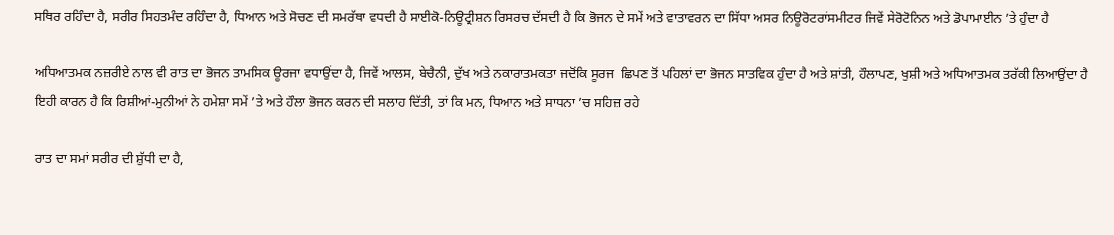ਸਥਿਰ ਰਹਿੰਦਾ ਹੈ, ਸਰੀਰ ਸਿਹਤਮੰਦ ਰਹਿੰਦਾ ਹੈ, ਧਿਆਨ ਅਤੇ ਸੋਚਣ ਦੀ ਸਮਰੱਥਾ ਵਧਦੀ ਹੈ ਸਾਈਕੋ-ਨਿਊਟ੍ਰੀਸ਼ਨ ਰਿਸਰਚ ਦੱਸਦੀ ਹੈ ਕਿ ਭੋਜਨ ਦੇ ਸਮੇਂ ਅਤੇ ਵਾਤਾਵਰਨ ਦਾ ਸਿੱਧਾ ਅਸਰ ਨਿਊਰੋਟਰਾਂਸਮੀਟਰ ਜਿਵੇਂ ਸੇਰੋਟੋਨਿਨ ਅਤੇ ਡੋਪਾਮਾਈਨ ’ਤੇ ਹੁੰਦਾ ਹੈ

ਅਧਿਆਤਮਕ ਨਜ਼ਰੀਏ ਨਾਲ ਵੀ ਰਾਤ ਦਾ ਭੋਜਨ ਤਾਮਸਿਕ ਊਰਜਾ ਵਧਾਉਂਦਾ ਹੈ, ਜਿਵੇਂ ਆਲਸ, ਬੇਚੈਨੀ, ਦੁੱਖ ਅਤੇ ਨਕਾਰਾਤਮਕਤਾ ਜਦੋਂਕਿ ਸੂਰਜ  ਛਿਪਣ ਤੋਂ ਪਹਿਲਾਂ ਦਾ ਭੋਜਨ ਸਾਤਵਿਕ ਹੁੰਦਾ ਹੈ ਅਤੇ ਸ਼ਾਂਤੀ, ਹੌਲਾਪਣ, ਖੁਸ਼ੀ ਅਤੇ ਅਧਿਆਤਮਕ ਤਰੱਕੀ ਲਿਆਉਂਦਾ ਹੈ ਇਹੀ ਕਾਰਨ ਹੈ ਕਿ ਰਿਸ਼ੀਆਂ-ਮੁਨੀਆਂ ਨੇ ਹਮੇਸ਼ਾ ਸਮੇਂ ’ਤੇ ਅਤੇ ਹੌਲਾ ਭੋਜਨ ਕਰਨ ਦੀ ਸਲਾਹ ਦਿੱਤੀ, ਤਾਂ ਕਿ ਮਨ, ਧਿਆਨ ਅਤੇ ਸਾਧਨਾ ’ਚ ਸਹਿਜ਼ ਰਹੇ

ਰਾਤ ਦਾ ਸਮਾਂ ਸਰੀਰ ਦੀ ਸ਼ੁੱਧੀ ਦਾ ਹੈ,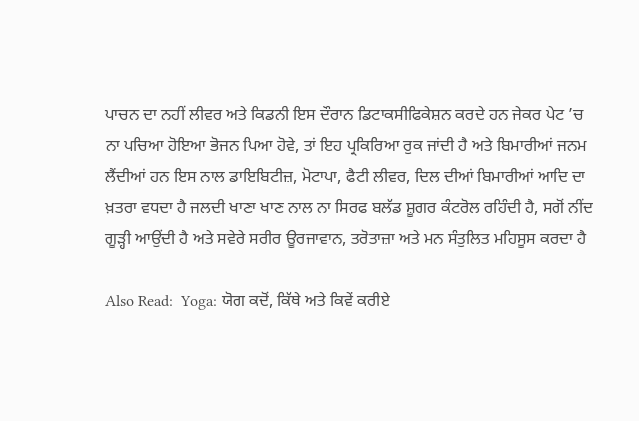ਪਾਚਨ ਦਾ ਨਹੀਂ ਲੀਵਰ ਅਤੇ ਕਿਡਨੀ ਇਸ ਦੌਰਾਨ ਡਿਟਾਕਸੀਫਿਕੇਸ਼ਨ ਕਰਦੇ ਹਨ ਜੇਕਰ ਪੇਟ ’ਚ ਨਾ ਪਚਿਆ ਹੋਇਆ ਭੋਜਨ ਪਿਆ ਹੋਵੇ, ਤਾਂ ਇਹ ਪ੍ਰਕਿਰਿਆ ਰੁਕ ਜਾਂਦੀ ਹੈ ਅਤੇ ਬਿਮਾਰੀਆਂ ਜਨਮ ਲੈਂਦੀਆਂ ਹਨ ਇਸ ਨਾਲ ਡਾਇਬਿਟੀਜ਼, ਮੋਟਾਪਾ, ਫੈਟੀ ਲੀਵਰ, ਦਿਲ ਦੀਆਂ ਬਿਮਾਰੀਆਂ ਆਦਿ ਦਾ ਖ਼ਤਰਾ ਵਧਦਾ ਹੈ ਜਲਦੀ ਖਾਣਾ ਖਾਣ ਨਾਲ ਨਾ ਸਿਰਫ ਬਲੱਡ ਸ਼ੂਗਰ ਕੰਟਰੋਲ ਰਹਿੰਦੀ ਹੈ, ਸਗੋਂ ਨੀਂਦ ਗੂੜ੍ਹੀ ਆਉਂਦੀ ਹੈ ਅਤੇ ਸਵੇਰੇ ਸਰੀਰ ਊਰਜਾਵਾਨ, ਤਰੋਤਾਜ਼ਾ ਅਤੇ ਮਨ ਸੰਤੁਲਿਤ ਮਹਿਸੂਸ ਕਰਦਾ ਹੈ

Also Read:  Yoga: ਯੋਗ ਕਦੋਂ, ਕਿੱਥੇ ਅਤੇ ਕਿਵੇਂ ਕਰੀਏ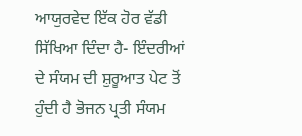ਆਯੁਰਵੇਦ ਇੱਕ ਹੋਰ ਵੱਡੀ ਸਿੱਖਿਆ ਦਿੰਦਾ ਹੈ- ਇੰਦਰੀਆਂ ਦੇ ਸੰਯਮ ਦੀ ਸ਼ੁਰੂਆਤ ਪੇਟ ਤੋਂ ਹੁੰਦੀ ਹੈ ਭੋਜਨ ਪ੍ਰਤੀ ਸੰਯਮ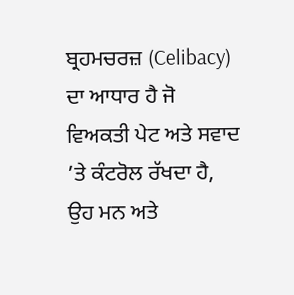ਬ੍ਰਹਮਚਰਜ਼ (Celibacy) ਦਾ ਆਧਾਰ ਹੈ ਜੋ ਵਿਅਕਤੀ ਪੇਟ ਅਤੇ ਸਵਾਦ ’ਤੇ ਕੰਟਰੋਲ ਰੱਖਦਾ ਹੈ, ਉਹ ਮਨ ਅਤੇ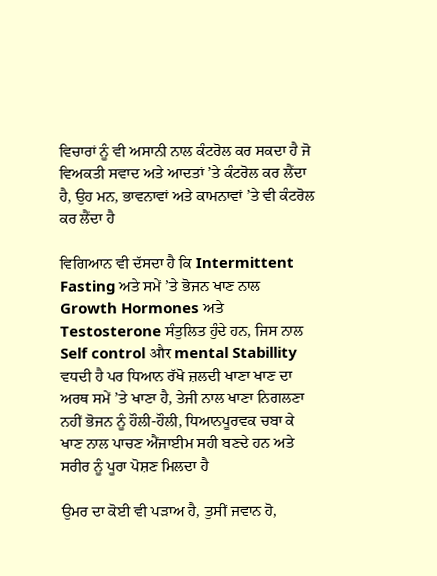ਵਿਚਾਰਾਂ ਨੂੰ ਵੀ ਅਸਾਨੀ ਨਾਲ ਕੰਟਰੋਲ ਕਰ ਸਕਦਾ ਹੈ ਜੋ ਵਿਅਕਤੀ ਸਵਾਦ ਅਤੇ ਆਦਤਾਂ ’ਤੇ ਕੰਟਰੋਲ ਕਰ ਲੈਂਦਾ ਹੈ, ਉਹ ਮਨ, ਭਾਵਨਾਵਾਂ ਅਤੇ ਕਾਮਨਾਵਾਂ ’ਤੇ ਵੀ ਕੰਟਰੋਲ ਕਰ ਲੈਂਦਾ ਹੈ

ਵਿਗਿਆਨ ਵੀ ਦੱਸਦਾ ਹੈ ਕਿ Intermittent Fasting ਅਤੇ ਸਮੇਂ ’ਤੇ ਭੋਜਨ ਖਾਣ ਨਾਲ Growth Hormones ਅਤੇ Testosterone ਸੰਤੁਲਿਤ ਹੁੰਦੇ ਹਨ, ਜਿਸ ਨਾਲ Self control और mental Stabillity ਵਧਦੀ ਹੈ ਪਰ ਧਿਆਨ ਰੱਖੋ ਜ਼ਲਦੀ ਖਾਣਾ ਖਾਣ ਦਾ ਅਰਥ ਸਮੇਂ ’ਤੇ ਖਾਣਾ ਹੈ, ਤੇਜੀ ਨਾਲ ਖਾਣਾ ਨਿਗਲਣਾ ਨਹੀਂ ਭੋਜਨ ਨੂੰ ਹੌਲੀ-ਹੌਲੀ, ਧਿਆਨਪੂਰਵਕ ਚਬਾ ਕੇ ਖਾਣ ਨਾਲ ਪਾਚਣ ਐਂਜਾਈਮ ਸਹੀ ਬਣਦੇ ਹਨ ਅਤੇ ਸਰੀਰ ਨੂੰ ਪੂਰਾ ਪੋਸ਼ਣ ਮਿਲਦਾ ਹੈ

ਉਮਰ ਦਾ ਕੋਈ ਵੀ ਪੜਾਅ ਹੈ, ਤੁਸੀਂ ਜਵਾਨ ਹੋ,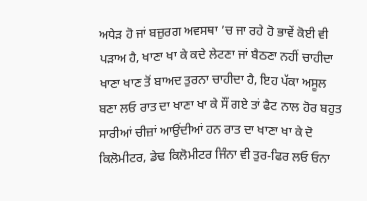ਅਧੇੜ ਹੋ ਜਾਂ ਬਜ਼ੁਰਗ ਅਵਸਥਾ ’ਚ ਜਾ ਰਹੇ ਹੋ ਭਾਵੇਂ ਕੋਈ ਵੀ ਪੜਾਅ ਹੈ, ਖਾਣਾ ਖਾ ਕੇ ਕਦੇ ਲੇਟਣਾ ਜਾਂ ਬੈਠਣਾ ਨਹੀਂ ਚਾਹੀਦਾ ਖਾਣਾ ਖਾਣ ਤੋਂ ਬਾਅਦ ਤੁਰਨਾ ਚਾਹੀਦਾ ਹੈ, ਇਹ ਪੱਕਾ ਅਸੂਲ ਬਣਾ ਲਓ ਰਾਤ ਦਾ ਖਾਣਾ ਖਾ ਕੇ ਸੌਂ ਗਏ ਤਾਂ ਫੈਟ ਨਾਲ ਹੋਰ ਬਹੁਤ ਸਾਰੀਆਂ ਚੀਜ਼ਾਂ ਆਉਂਦੀਆਂ ਹਨ ਰਾਤ ਦਾ ਖਾਣਾ ਖਾ ਕੇ ਦੋ ਕਿਲੋਮੀਟਰ, ਡੇਢ ਕਿਲੋਮੀਟਰ ਜਿੰਨਾ ਵੀ ਤੁਰ-ਫਿਰ ਲਓ ਓਨਾ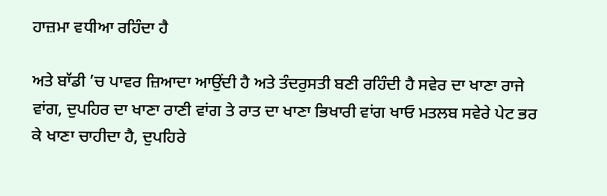ਹਾਜ਼ਮਾ ਵਧੀਆ ਰਹਿੰਦਾ ਹੈ

ਅਤੇ ਬਾੱਡੀ ’ਚ ਪਾਵਰ ਜ਼ਿਆਦਾ ਆਉਂਦੀ ਹੈ ਅਤੇ ਤੰਦਰੁਸਤੀ ਬਣੀ ਰਹਿੰਦੀ ਹੈ ਸਵੇਰ ਦਾ ਖਾਣਾ ਰਾਜੇ ਵਾਂਗ, ਦੁਪਹਿਰ ਦਾ ਖਾਣਾ ਰਾਣੀ ਵਾਂਗ ਤੇ ਰਾਤ ਦਾ ਖਾਣਾ ਭਿਖਾਰੀ ਵਾਂਗ ਖਾਓ ਮਤਲਬ ਸਵੇਰੇ ਪੇਟ ਭਰ ਕੇ ਖਾਣਾ ਚਾਹੀਦਾ ਹੈ, ਦੁਪਹਿਰੇ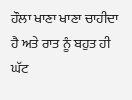ਹੌਲਾ ਖਾਣਾ ਖਾਣਾ ਚਾਹੀਦਾ ਹੈ ਅਤੇ ਰਾਤ ਨੂੰ ਬਹੁਤ ਹੀ ਘੱਟ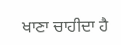ਖਾਣਾ ਚਾਹੀਦਾ ਹੈ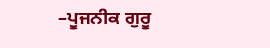–ਪੂਜਨੀਕ ਗੁਰੂ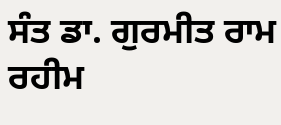ਸੰਤ ਡਾ. ਗੁਰਮੀਤ ਰਾਮ ਰਹੀਮ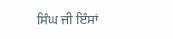ਸਿੰਘ ਜੀ ਇੰਸਾਂ